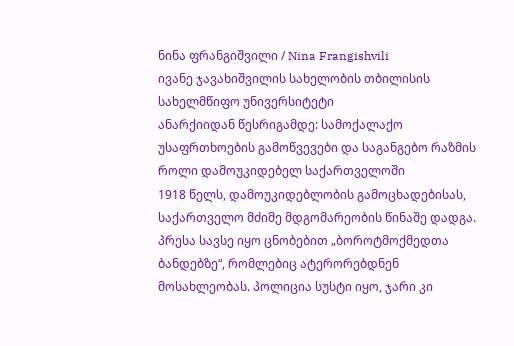ნინა ფრანგიშვილი / Nina Frangishvili
ივანე ჯავახიშვილის სახელობის თბილისის სახელმწიფო უნივერსიტეტი
ანარქიიდან წესრიგამდე: სამოქალაქო უსაფრთხოების გამოწვევები და საგანგებო რაზმის როლი დამოუკიდებელ საქართველოში
1918 წელს, დამოუკიდებლობის გამოცხადებისას, საქართველო მძიმე მდგომარეობის წინაშე დადგა. პრესა სავსე იყო ცნობებით „ბოროტმოქმედთა ბანდებზე“, რომლებიც ატერორებდნენ მოსახლეობას. პოლიცია სუსტი იყო, ჯარი კი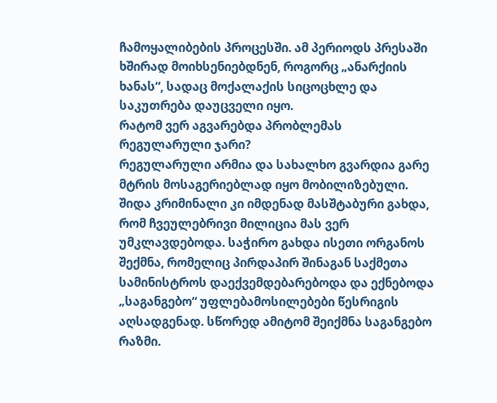ჩამოყალიბების პროცესში. ამ პერიოდს პრესაში ხშირად მოიხსენიებდნენ, როგორც „ანარქიის ხანას“, სადაც მოქალაქის სიცოცხლე და საკუთრება დაუცველი იყო.
რატომ ვერ აგვარებდა პრობლემას რეგულარული ჯარი?
რეგულარული არმია და სახალხო გვარდია გარე მტრის მოსაგერიებლად იყო მობილიზებული. შიდა კრიმინალი კი იმდენად მასშტაბური გახდა, რომ ჩვეულებრივი მილიცია მას ვერ უმკლავდებოდა. საჭირო გახდა ისეთი ორგანოს შექმნა, რომელიც პირდაპირ შინაგან საქმეთა სამინისტროს დაექვემდებარებოდა და ექნებოდა „საგანგებო“ უფლებამოსილებები წესრიგის აღსადგენად. სწორედ ამიტომ შეიქმნა საგანგებო რაზმი.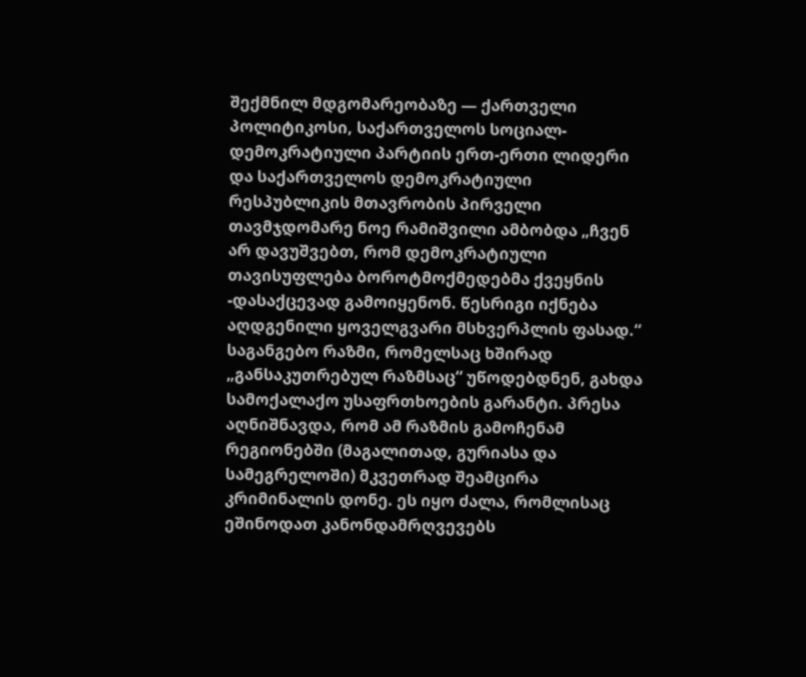შექმნილ მდგომარეობაზე — ქართველი პოლიტიკოსი, საქართველოს სოციალ-დემოკრატიული პარტიის ერთ-ერთი ლიდერი და საქართველოს დემოკრატიული რესპუბლიკის მთავრობის პირველი თავმჯდომარე ნოე რამიშვილი ამბობდა „ჩვენ არ დავუშვებთ, რომ დემოკრატიული თავისუფლება ბოროტმოქმედებმა ქვეყნის -დასაქცევად გამოიყენონ. წესრიგი იქნება აღდგენილი ყოველგვარი მსხვერპლის ფასად.“
საგანგებო რაზმი, რომელსაც ხშირად „განსაკუთრებულ რაზმსაც“ უწოდებდნენ, გახდა სამოქალაქო უსაფრთხოების გარანტი. პრესა აღნიშნავდა, რომ ამ რაზმის გამოჩენამ რეგიონებში (მაგალითად, გურიასა და სამეგრელოში) მკვეთრად შეამცირა კრიმინალის დონე. ეს იყო ძალა, რომლისაც ეშინოდათ კანონდამრღვევებს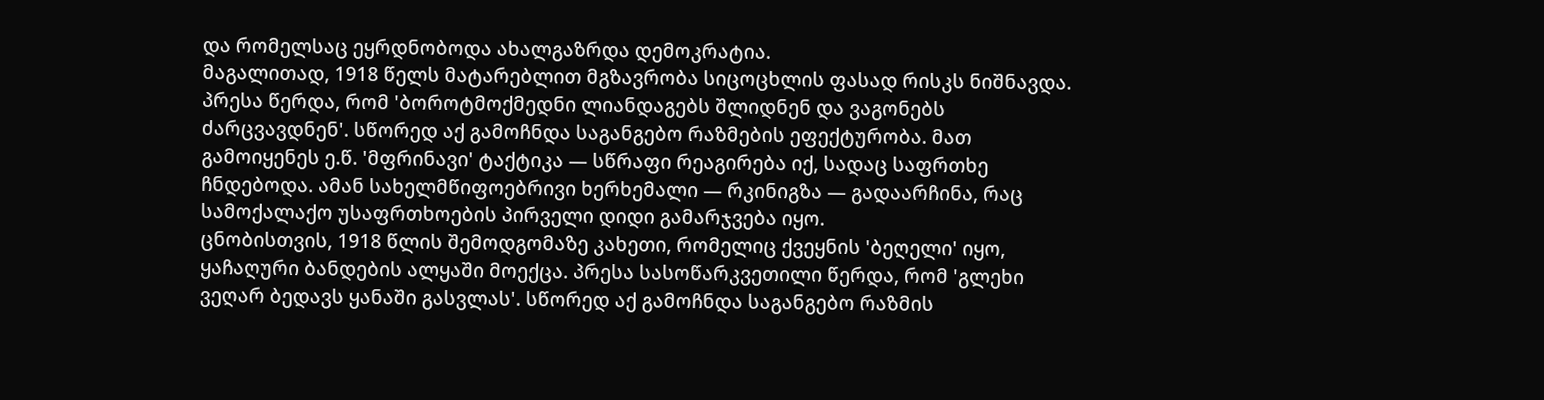და რომელსაც ეყრდნობოდა ახალგაზრდა დემოკრატია.
მაგალითად, 1918 წელს მატარებლით მგზავრობა სიცოცხლის ფასად რისკს ნიშნავდა. პრესა წერდა, რომ 'ბოროტმოქმედნი ლიანდაგებს შლიდნენ და ვაგონებს ძარცვავდნენ'. სწორედ აქ გამოჩნდა საგანგებო რაზმების ეფექტურობა. მათ გამოიყენეს ე.წ. 'მფრინავი' ტაქტიკა — სწრაფი რეაგირება იქ, სადაც საფრთხე ჩნდებოდა. ამან სახელმწიფოებრივი ხერხემალი — რკინიგზა — გადაარჩინა, რაც სამოქალაქო უსაფრთხოების პირველი დიდი გამარჯვება იყო.
ცნობისთვის, 1918 წლის შემოდგომაზე კახეთი, რომელიც ქვეყნის 'ბეღელი' იყო, ყაჩაღური ბანდების ალყაში მოექცა. პრესა სასოწარკვეთილი წერდა, რომ 'გლეხი ვეღარ ბედავს ყანაში გასვლას'. სწორედ აქ გამოჩნდა საგანგებო რაზმის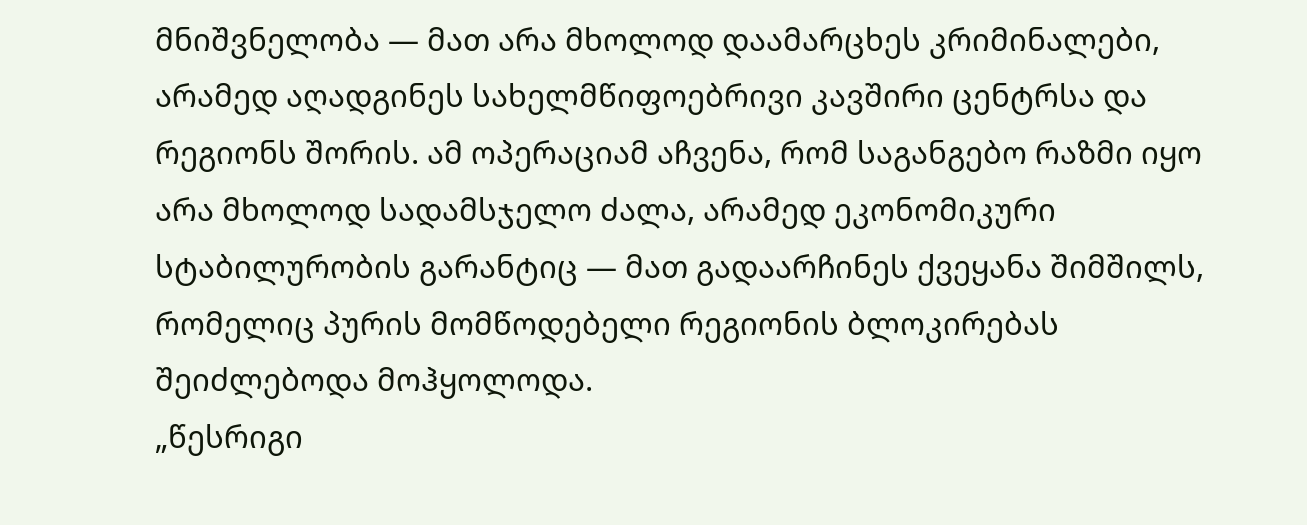მნიშვნელობა — მათ არა მხოლოდ დაამარცხეს კრიმინალები, არამედ აღადგინეს სახელმწიფოებრივი კავშირი ცენტრსა და რეგიონს შორის. ამ ოპერაციამ აჩვენა, რომ საგანგებო რაზმი იყო არა მხოლოდ სადამსჯელო ძალა, არამედ ეკონომიკური სტაბილურობის გარანტიც — მათ გადაარჩინეს ქვეყანა შიმშილს, რომელიც პურის მომწოდებელი რეგიონის ბლოკირებას შეიძლებოდა მოჰყოლოდა.
„წესრიგი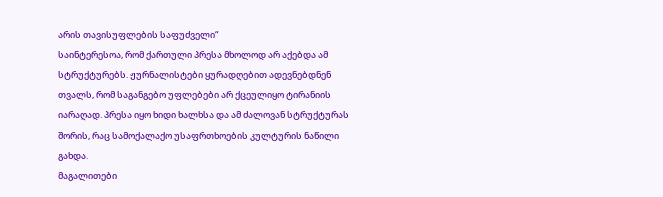არის თავისუფლების საფუძველი“
საინტერესოა, რომ ქართული პრესა მხოლოდ არ აქებდა ამ სტრუქტურებს. ჟურნალისტები ყურადღებით ადევნებდნენ თვალს, რომ საგანგებო უფლებები არ ქცეულიყო ტირანიის იარაღად. პრესა იყო ხიდი ხალხსა და ამ ძალოვან სტრუქტურას შორის, რაც სამოქალაქო უსაფრთხოების კულტურის ნაწილი გახდა.
მაგალითები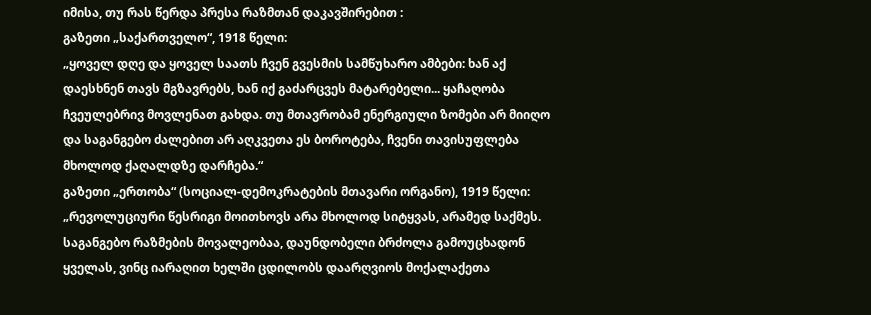იმისა, თუ რას წერდა პრესა რაზმთან დაკავშირებით :
გაზეთი „საქართველო“, 1918 წელი:
„ყოველ დღე და ყოველ საათს ჩვენ გვესმის სამწუხარო ამბები: ხან აქ დაესხნენ თავს მგზავრებს, ხან იქ გაძარცვეს მატარებელი... ყაჩაღობა ჩვეულებრივ მოვლენათ გახდა. თუ მთავრობამ ენერგიული ზომები არ მიიღო და საგანგებო ძალებით არ აღკვეთა ეს ბოროტება, ჩვენი თავისუფლება მხოლოდ ქაღალდზე დარჩება.“
გაზეთი „ერთობა“ (სოციალ-დემოკრატების მთავარი ორგანო), 1919 წელი:
„რევოლუციური წესრიგი მოითხოვს არა მხოლოდ სიტყვას, არამედ საქმეს. საგანგებო რაზმების მოვალეობაა, დაუნდობელი ბრძოლა გამოუცხადონ ყველას, ვინც იარაღით ხელში ცდილობს დაარღვიოს მოქალაქეთა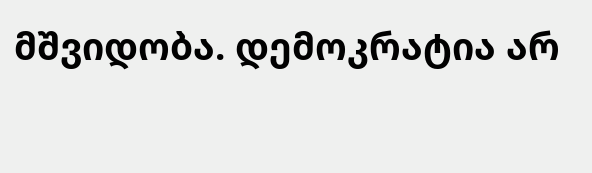მშვიდობა. დემოკრატია არ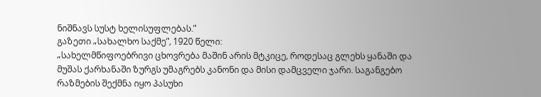ნიშნავს სუსტ ხელისუფლებას.“
გაზეთი „სახალხო საქმე“, 1920 წელი:
„სახელმწიფოებრივი ცხოვრება მაშინ არის მტკიცე, როდესაც გლეხს ყანაში და მუშას ქარხანაში ზურგს უმაგრებს კანონი და მისი დამცველი ჯარი. საგანგებო რაზმების შექმნა იყო პასუხი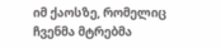იმ ქაოსზე, რომელიც ჩვენმა მტრებმა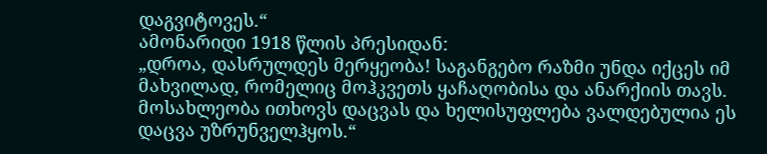დაგვიტოვეს.“
ამონარიდი 1918 წლის პრესიდან:
„დროა, დასრულდეს მერყეობა! საგანგებო რაზმი უნდა იქცეს იმ მახვილად, რომელიც მოჰკვეთს ყაჩაღობისა და ანარქიის თავს. მოსახლეობა ითხოვს დაცვას და ხელისუფლება ვალდებულია ეს დაცვა უზრუნველჰყოს.“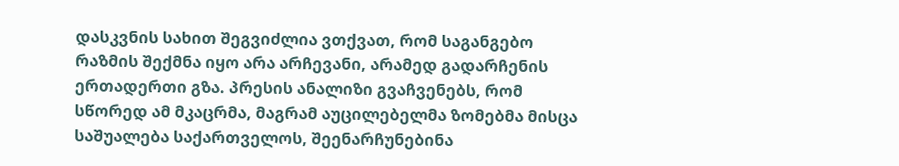დასკვნის სახით შეგვიძლია ვთქვათ, რომ საგანგებო რაზმის შექმნა იყო არა არჩევანი, არამედ გადარჩენის ერთადერთი გზა. პრესის ანალიზი გვაჩვენებს, რომ სწორედ ამ მკაცრმა, მაგრამ აუცილებელმა ზომებმა მისცა საშუალება საქართველოს, შეენარჩუნებინა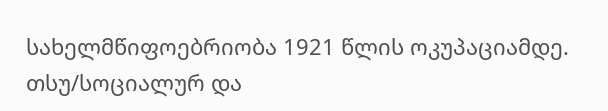სახელმწიფოებრიობა 1921 წლის ოკუპაციამდე.
თსუ/სოციალურ და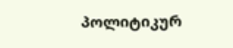პოლიტიკურ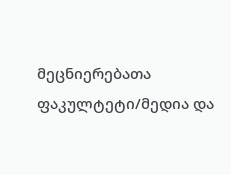მეცნიერებათა ფაკულტეტი/მედია და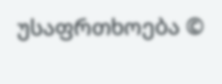უსაფრთხოება ©